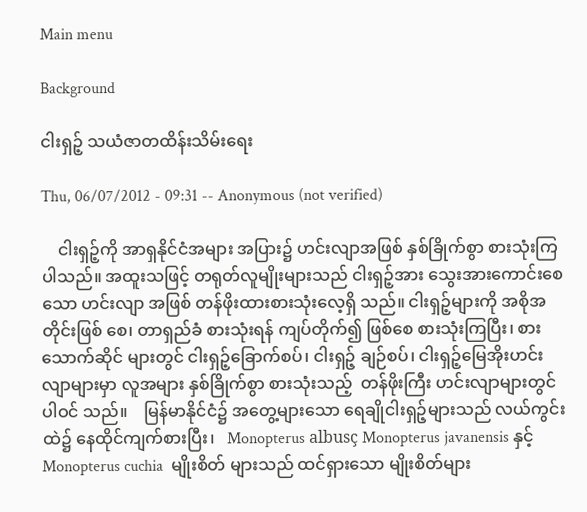Main menu

Background

ငါးရှဉ့် သယံဇာတထိန်းသိမ်းရေး

Thu, 06/07/2012 - 09:31 -- Anonymous (not verified)

    ငါးရှဉ့်ကို အာရှနိုင်ငံအများ အပြား၌ ဟင်းလျာအဖြစ် နှစ်ခြိုက်စွာ စားသုံးကြပါသည်။ အထူးသဖြင့် တရုတ်လူမျိုးများသည် ငါးရှဉ့်အား သွေးအားကောင်းစေသော ဟင်းလျာ အဖြစ် တန်ဖိုးထားစားသုံးလေ့ရှိ သည်။ ငါးရှဉ့်များကို အစိုအတိုင်းဖြစ် စေ၊ တာရှည်ခံ စားသုံးရန် ကျပ်တိုက်၍ ဖြစ်စေ စားသုံးကြပြီး၊ စားသောက်ဆိုင် များတွင် ငါးရှဉ့်ခြောက်စပ်၊ ငါးရှဉ့် ချဉ်စပ်၊ ငါးရှဉ့်မြေအိုးဟင်းလျာများမှာ လူအများ နှစ်ခြိုက်စွာ စားသုံးသည့်  တန်ဖိုးကြီး ဟင်းလျာများတွင်ပါဝင် သည်။    မြန်မာနိုင်ငံ၌ အတွေ့များသော ရေချိုငါးရှဉ့်များသည် လယ်ကွင်းထဲ၌ နေထိုင်ကျက်စားပြီး၊   Monopterus albusç Monopterus javanensis နှင့် Monopterus cuchia  မျိုးစိတ် များသည် ထင်ရှားသော မျိုးစိတ်များ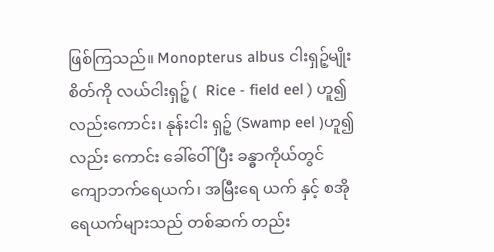ဖြစ်ကြသည်။ Monopterus albus ငါးရှဉ့်မျိုးစိတ်ကို လယ်ငါးရှဉ့် (  Rice - field eel ) ဟူ၍လည်းကောင်း၊ နုန်းငါး ရှဉ့် (Swamp eel )ဟူ၍ လည်း ကောင်း ခေါ်ဝေါ်ပြီး ခန္ဓာကိုယ်တွင် ကျောဘက်ရေယက်၊ အမြီးရေ ယက် နှင့် စအိုရေယက်များသည် တစ်ဆက် တည်း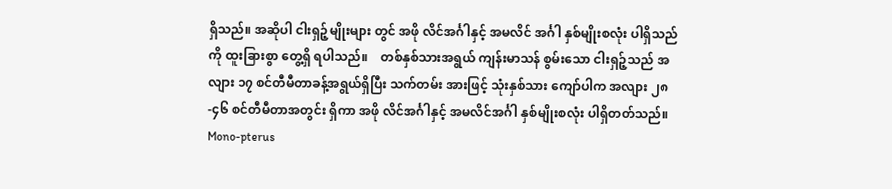ရှိသည်။ အဆိုပါ ငါးရှဉ့်မျိုးများ တွင် အဖို လိင်အင်္ဂါနှင့် အမလိင် အင်္ဂါ နှစ်မျိုးစလုံး ပါရှိသည်ကို ထူးခြားစွာ တွေ့ရှိ ရပါသည်။    တစ်နှစ်သားအရွယ် ကျန်းမာသန် စွမ်းသော ငါးရှဉ့်သည် အလျား ၁၇ စင်တီမီတာခန့်အရွယ်ရှိပြီး သက်တမ်း အားဖြင့် သုံးနှစ်သား ကျော်ပါက အလျား ၂၈-၄၆ စင်တီမီတာအတွင်း ရှိကာ အဖို လိင်အင်္ဂါနှင့် အမလိင်အင်္ဂါ နှစ်မျိုးစလုံး ပါရှိတတ်သည်။  Mono-pterus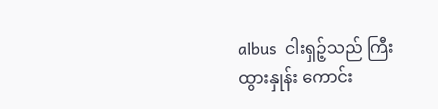albus  ငါးရှဉ့်သည် ကြီးထွားနှုန်း ကောင်း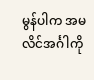မွန်ပါက အမလိင်အင်္ဂါကို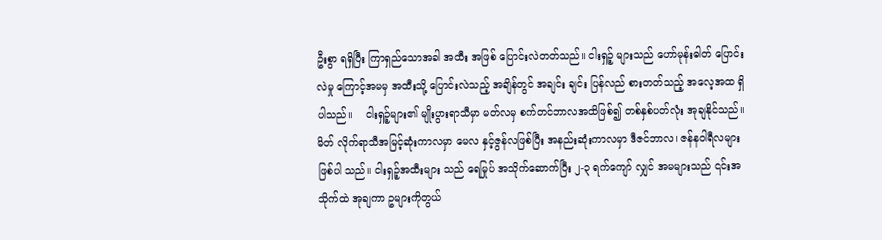ဦးစွာ ရရှိပြီး ကြာရှည်သောအခါ အထီး အဖြစ် ပြောင်းလဲတတ်သည်။ ငါးရှဉ့် များသည် ဟော်မုန်းဓါတ် ပြောင်းလဲမှု ကြောင့်အမမှ အထီးသို့ ပြောင်းလဲသည့် အချိန်တွင် အချင်း ချင်း ပြန်လည် စားတတ်သည့် အလေ့အထ ရှိပါသည်။    ငါးရှဉ့်များ၏ မျိုးပွားရာသီမှာ မတ်လမှ စက်တင်ဘာလအထိဖြစ်၍ တစ်နှစ်ပတ်လုံး အုချနိုင်သည်။ မိတ် လိုက်ရာသီအမြင့်ဆုံးကာလမှာ မေလ နှင့်ဇွန်လဖြစ်ပြီး အနည်းဆုံးကာလမှာ ဒီဇင်ဘာလ၊ ဇန်နဝါရီလများဖြစ်ပါ သည်။ ငါးရှဉ့်အထီးများ သည် ရေမြုပ် အသိုက်ဆောက်ပြီး ၂-၃ ရက်ကျော် လျှင် အမများသည် ၎င်းအသိုက်ထဲ အုချကာ ဥများကိုတွယ်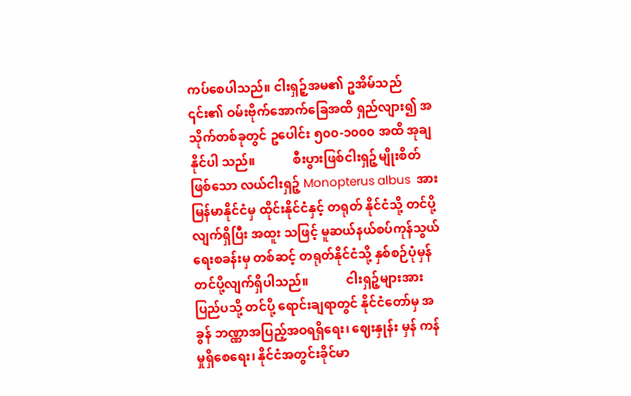ကပ်စေပါသည်။ ငါးရှဉ့်အမ၏ ဥအိမ်သည် ၎င်း၏ ဝမ်းဗိုက်အောက်ခြေအထိ ရှည်လျား၍ အသိုက်တစ်ခုတွင် ဥပေါင်း ၅၀၀-၁၀၀၀ အထိ အုချနိုင်ပါ သည်။            စီးပွားဖြစ်ငါးရှဉ့်မျိုးစိတ် ဖြစ်သော လယ်ငါးရှဉ့် Monopterus albus  အားမြန်မာနိုင်ငံမှ ထိုင်းနိုင်ငံနှင့် တရုတ် နိုင်ငံသို့ တင်ပို့လျက်ရှိပြီး အထူး သဖြင့် မူဆယ်နယ်စပ်ကုန်သွယ်ရေးစခန်းမှ တစ်ဆင့် တရုတ်နိုင်ငံသို့ နှစ်စဉ်ပုံမှန် တင်ပို့လျက်ရှိပါသည်။            ငါးရှဉ့်များအားပြည်ပသို့ တင်ပို့ ရောင်းချရာတွင် နိုင်ငံတော်မှ အခွန် ဘဏ္ဏာအပြည့်အဝရရှိရေး၊ ဈေးနှုန်း မှန် ကန်မှုရှိစေရေး၊ နိုင်ငံအတွင်းခိုင်မာ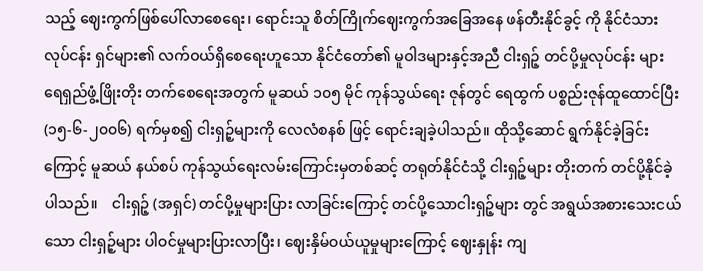သည့် ဈေးကွက်ဖြစ်ပေါ်လာစေရေး၊ ရောင်းသူ စိတ်ကြိုက်ဈေးကွက်အခြေအနေ ဖန်တီးနိုင်ခွင့် ကို နိုင်ငံသားလုပ်ငန်း ရှင်များ၏ လက်ဝယ်ရှိစေရေးဟူသော နိုင်ငံတော်၏ မူဝါဒများနှင့်အညီ ငါးရှဉ့် တင်ပို့မှုလုပ်ငန်း များ ရေရှည်ဖွံ့ဖြိုးတိုး တက်စေရေးအတွက် မူဆယ် ၁၀၅ မိုင် ကုန်သွယ်ရေး ဇုန်တွင် ရေထွက် ပစ္စည်းဇုန်ထူထောင်ပြီး (၁၅-၆-၂၀၀၆) ရက်မှစ၍ ငါးရှဉ့်များကို လေလံစနစ် ဖြင့် ရောင်းချခဲ့ပါသည်။ ထိုသို့ဆောင် ရွက်နိုင်ခဲ့ခြင်းကြောင့် မူဆယ် နယ်စပ် ကုန်သွယ်ရေးလမ်းကြောင်းမှတစ်ဆင့် တရုတ်နိုင်ငံသို့ ငါးရှဉ့်များ တိုးတက် တင်ပို့နိုင်ခဲ့ပါသည်။    ငါးရှဉ့် (အရှင်) တင်ပို့မှုများပြား လာခြင်းကြောင့် တင်ပို့သောငါးရှဉ့်များ တွင် အရွယ်အစားသေးငယ်သော ငါးရှဉ့်များ ပါဝင်မှုများပြားလာပြီး၊ ဈေးနှိမ်ဝယ်ယူမှုများကြောင့် ဈေးနှုန်း ကျ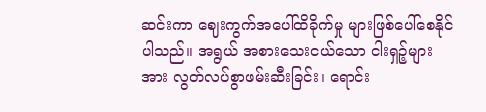ဆင်းကာ ဈေးကွက်အပေါ်ထိခိုက်မှု များဖြစ်ပေါ်စေနိုင်ပါသည်။ အရွယ် အစားသေးငယ်သော ငါးရှဉ့်များအား လွတ်လပ်စွာဖမ်းဆီးခြင်း၊ ရောင်း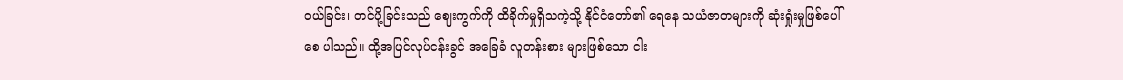ဝယ်ခြင်း၊ တင်ပို့ခြင်းသည် ဈေးကွက်ကို ထိခိုက်မှုရှိသကဲ့သို့ နိုင်ငံတော်၏ ရေနေ သယံဇာတများကို ဆုံးရှုံးမှုဖြစ်ပေါ်စေ ပါသည်။ ထို့အပြင်လုပ်ငန်းခွင် အခြေခံ လူတန်းစား များဖြစ်သော ငါး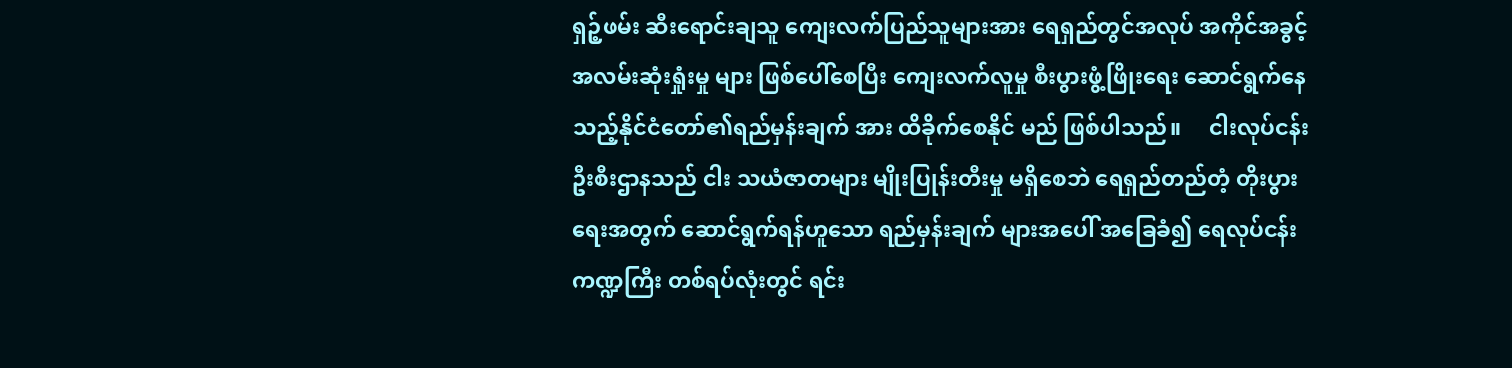ရှဉ့်ဖမ်း ဆီးရောင်းချသူ ကျေးလက်ပြည်သူများအား ရေရှည်တွင်အလုပ် အကိုင်အခွင့် အလမ်းဆုံးရှုံးမှု များ ဖြစ်ပေါ်စေပြီး ကျေးလက်လူမှု စီးပွားဖွံ့ဖြိုးရေး ဆောင်ရွက်နေသည့်နိုင်ငံတော်၏ရည်မှန်းချက် အား ထိခိုက်စေနိုင် မည် ဖြစ်ပါသည်။     ငါးလုပ်ငန်း ဦးစီးဌာနသည် ငါး သယံဇာတများ မျိုးပြုန်းတီးမှု မရှိစေဘဲ ရေရှည်တည်တံ့ တိုးပွားရေးအတွက် ဆောင်ရွက်ရန်ဟူသော ရည်မှန်းချက် များအပေါ် အခြေခံ၍ ရေလုပ်ငန်း ကဏ္ဍကြီး တစ်ရပ်လုံးတွင် ရင်း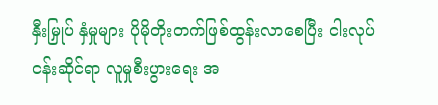နှီးမြှုပ် နှံမှုများ ပိုမိုတိုးတက်ဖြစ်ထွန်းလာစေပြီး ငါးလုပ်ငန်းဆိုင်ရာ လူမှုစီးပွားရေး အ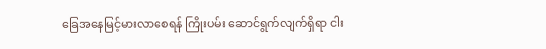ခြေအနေမြင့်မားလာစေရန် ကြိုးပမ်း ဆောင်ရွက်လျက်ရှိရာ ငါး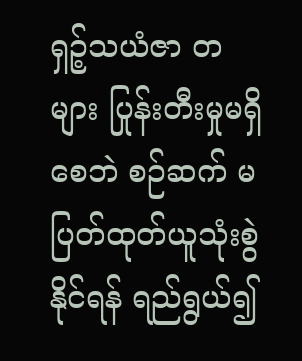ရှဉ့်သယံဇာ တများ ပြုန်းတီးမှုမရှိစေဘဲ စဉ်ဆက် မပြတ်ထုတ်ယူသုံးစွဲနိုင်ရန် ရည်ရွယ်၍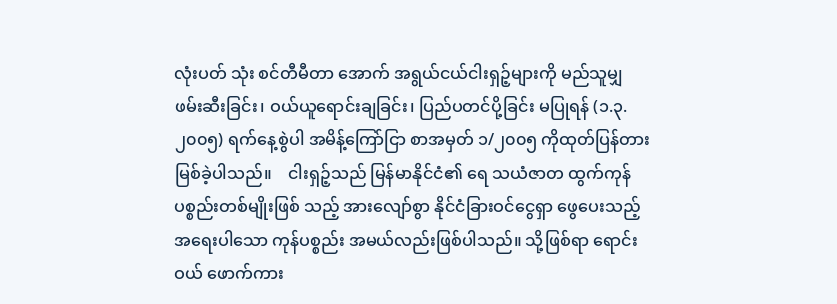လုံးပတ် သုံး စင်တီမီတာ အောက် အရွယ်ငယ်ငါးရှဉ့်များကို မည်သူမျှ ဖမ်းဆီးခြင်း၊ ဝယ်ယူရောင်းချခြင်း၊ ပြည်ပတင်ပို့ခြင်း မပြုရန် (၁.၃. ၂၀၀၅) ရက်နေ့စွဲပါ အမိန့်ကြော်ငြာ စာအမှတ် ၁/၂၀၀၅ ကိုထုတ်ပြန်တား မြစ်ခဲ့ပါသည်။    ငါးရှဉ့်သည် မြန်မာနိုင်ငံ၏ ရေ သယံဇာတ ထွက်ကုန်ပစ္စည်းတစ်မျိုးဖြစ် သည့် အားလျော်စွာ နိုင်ငံခြားဝင်ငွေရှာ ဖွေပေးသည့် အရေးပါသော ကုန်ပစ္စည်း အမယ်လည်းဖြစ်ပါသည်။ သို့ဖြစ်ရာ ရောင်းဝယ် ဖောက်ကား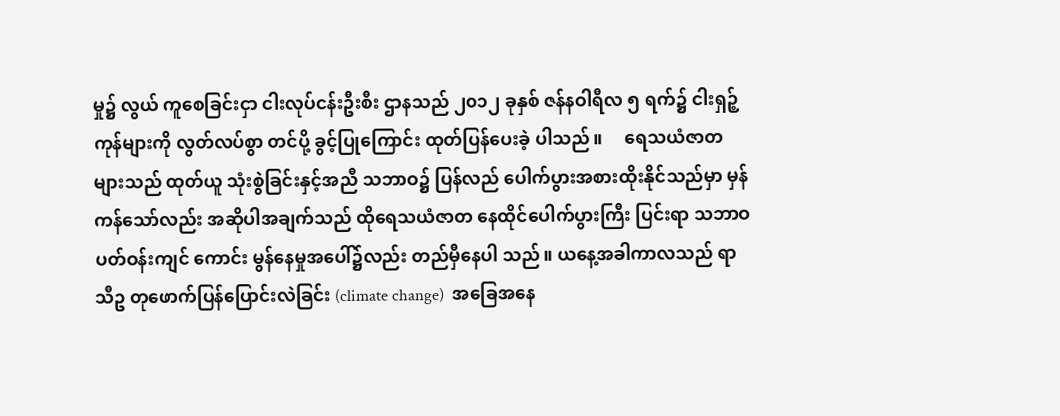မှု၌ လွယ် ကူစေခြင်းငှာ ငါးလုပ်ငန်းဦးစီး ဌာနသည် ၂၀၁၂ ခုနှစ် ဇန်နဝါရီလ ၅ ရက်၌ ငါးရှဉ့်ကုန်များကို လွတ်လပ်စွာ တင်ပို့ ခွင့်ပြုကြောင်း ထုတ်ပြန်ပေးခဲ့ ပါသည်။     ရေသယံဇာတများသည် ထုတ်ယူ သုံးစွဲခြင်းနှင့်အညီ သဘာဝ၌ ပြန်လည် ပေါက်ပွားအစားထိုးနိုင်သည်မှာ မှန် ကန်သော်လည်း အဆိုပါအချက်သည် ထိုရေသယံဇာတ နေထိုင်ပေါက်ပွားကြီး ပြင်းရာ သဘာဝပတ်ဝန်းကျင် ကောင်း မွန်နေမှုအပေါ်၌လည်း တည်မှီနေပါ သည်။ ယနေ့အခါကာလသည် ရာသီဥ တုဖောက်ပြန်ပြောင်းလဲခြင်း (climate change)  အခြေအနေ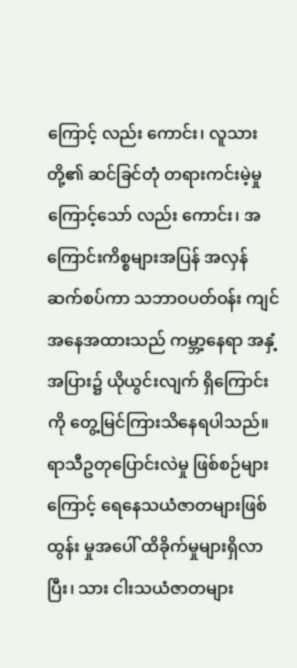ကြောင့် လည်း ကောင်း၊ လူသားတို့၏ ဆင်ခြင်တုံ တရားကင်းမဲ့မှုကြောင့်သော် လည်း ကောင်း၊ အကြောင်းကိစ္စများအပြန် အလှန်ဆက်စပ်ကာ သဘာဝပတ်ဝန်း ကျင်အနေအထားသည် ကမ္ဘာ့နေရာ အနှံ့အပြား၌ ယိုယွင်းလျက် ရှိကြောင်း ကို တွေ့မြင်ကြားသိနေရပါသည်။     ရာသီဥတုပြောင်းလဲမှု ဖြစ်စဉ်များ ကြောင့် ရေနေသယံဇာတများဖြစ်ထွန်း မှုအပေါ် ထိခိုက်မှုများရှိလာပြီး၊ သား ငါးသယံဇာတများ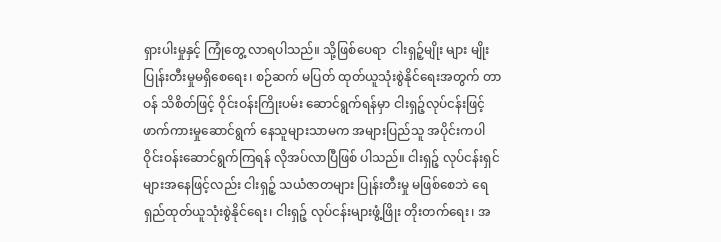ရှားပါးမှုနှင့် ကြုံတွေ့ လာရပါသည်။ သို့ဖြစ်ပေရာ  ငါးရှဉ့်မျိုး များ မျိုးပြုန်းတီးမှုမရှိစေရေး၊ စဉ်ဆက် မပြတ် ထုတ်ယူသုံးစွဲနိုင်ရေးအတွက် တာဝန် သိစိတ်ဖြင့် ဝိုင်းဝန်းကြိုးပမ်း ဆောင်ရွက်ရန်မှာ ငါးရှဉ့်လုပ်ငန်းဖြင့် ဖာက်ကားမှုဆောင်ရွက် နေသူများသာမက အများပြည်သူ အပိုင်းကပါ ဝိုင်းဝန်းဆောင်ရွက်ကြရန် လိုအပ်လာပြီဖြစ် ပါသည်။ ငါးရှဉ့် လုပ်ငန်းရှင်များအနေဖြင့်လည်း ငါးရှဉ့် သယံဇာတများ ပြုန်းတီးမှု မဖြစ်စေဘဲ ရေရှည်ထုတ်ယူသုံးစွဲနိုင်ရေး၊ ငါးရှဉ့် လုပ်ငန်းများဖွံ့ဖြိုး တိုးတက်ရေး၊ အ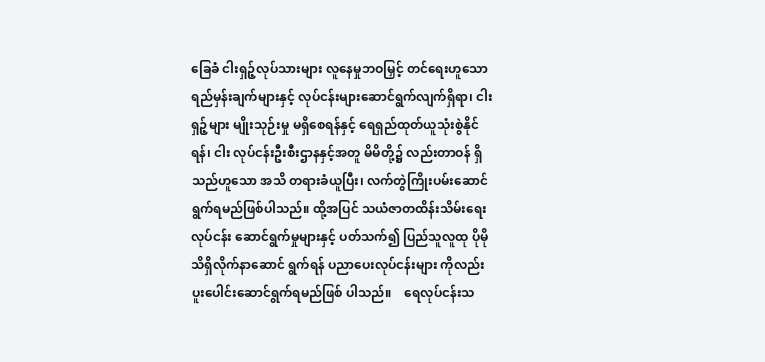ခြေခံ ငါးရှဉ့်လုပ်သားများ လူနေမှုဘဝမြှင့် တင်ရေးဟူသော ရည်မှန်းချက်များနှင့် လုပ်ငန်းများဆောင်ရွက်လျက်ရှိရာ၊ ငါးရှဉ့်များ မျိုးသုဉ်းမှု မရှိစေရန်နှင့် ရေရှည်ထုတ်ယူသုံးစွဲနိုင်ရန်၊ ငါး လုပ်ငန်းဦးစီးဌာနနှင့်အတူ မိမိတို့၌ လည်းတာဝန် ရှိသည်ဟူသော အသိ တရားခံယူပြီး၊ လက်တွဲကြိုးပမ်းဆောင် ရွက်ရမည်ဖြစ်ပါသည်။ ထို့အပြင် သယံဇာတထိန်းသိမ်းရေး လုပ်ငန်း ဆောင်ရွက်မှုများနှင့် ပတ်သက်၍ ပြည်သူလူထု ပိုမိုသိရှိလိုက်နာဆောင် ရွက်ရန် ပညာပေးလုပ်ငန်းများ ကိုလည်း ပူးပေါင်းဆောင်ရွက်ရမည်ဖြစ် ပါသည်။    ရေလုပ်ငန်းသ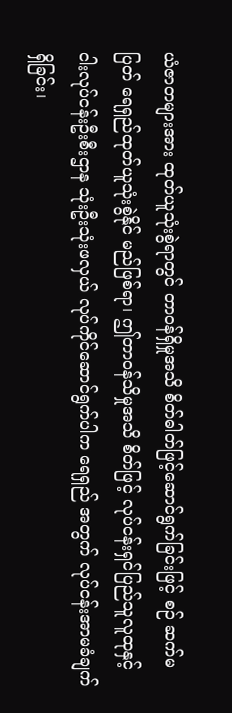ယံဇာတများအား ထုတ်ယူသုံးစွဲရာတွင် တာဝန်ရှိမှုအသိ စိတ်ဓါတ်ဖြင့်ဆောင်ရွက်ခြင်းဖြင့် စဉ် ဆက်မပြတ် ရေရှည်ထုတ်ယူသုံးစွဲနိုင် မည်ဖြစ်ရာ၊ ဤတာဝန်သိမှုအသိ စိတ်ဖြင့် လုပ်ငန်းရှင်ပြည်သူလူထုနှင့် ငါးလုပ်ငန်းဦးစီးဌာန သုံးဦးသုံးဖလှယ် လုပ်ကိုင်ဆောင်ရွက်ပါက ရေရှည် အတွက် လုပ်ငန်းအာမခံချက်ရှိခြင်း၊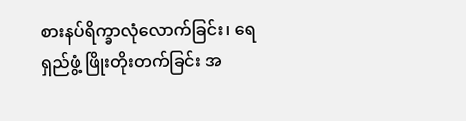စားနပ်ရိက္ခာလုံလောက်ခြင်း၊ ရေရှည်ဖွံ့ ဖြိုးတိုးတက်ခြင်း အ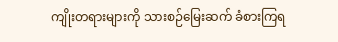ကျိုးတရားများကို သားစဉ်မြေးဆက် ခံစားကြရ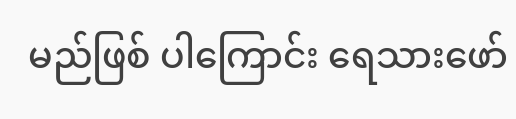မည်ဖြစ် ပါကြောင်း ရေသားဖော်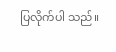ပြလိုက်ပါ သည်။